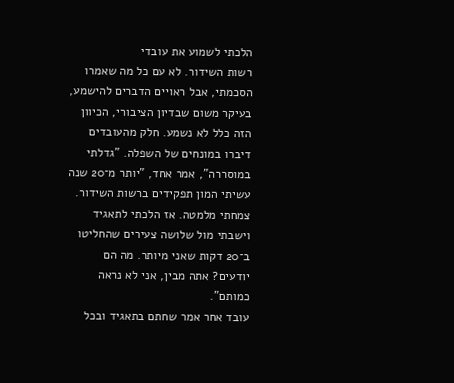הלכתי לשמוע את עובדי
רשות השידור. לא עם כל מה שאמרו הסכמתי, אבל ראויים הדברים להישמע, בעיקר משום שבדיון הציבורי, הכיוון הזה כלל לא נשמע. חלק מהעובדים דיברו במונחים של השפלה. "גדלתי במוסררה", אמר אחד, "יותר מ־20 שנה עשיתי המון תפקידים ברשות השידור. צמחתי מלמטה. אז הלכתי לתאגיד וישבתי מול שלושה צעירים שהחליטו ב־20 דקות שאני מיותר. מה הם יודעים? אתה מבין, אני לא נראה כמותם".
עובד אחר אמר שחתם בתאגיד ובכל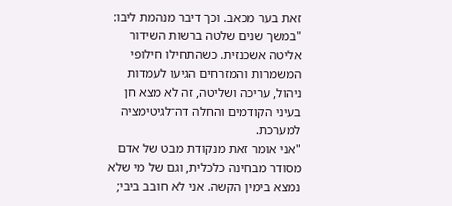זאת בער מכאב. וכך דיבר מנהמת ליבו: "במשך שנים שלטה ברשות השידור אליטה אשכנזית. כשהתחילו חילופי המשמרות והמזרחים הגיעו לעמדות ניהול, עריכה ושליטה, זה לא מצא חן בעיני הקודמים והחלה דה־לגיטימציה למערכת.
"אני אומר זאת מנקודת מבט של אדם מסודר מבחינה כלכלית, וגם של מי שלא נמצא בימין הקשה. אני לא חובב ביבי;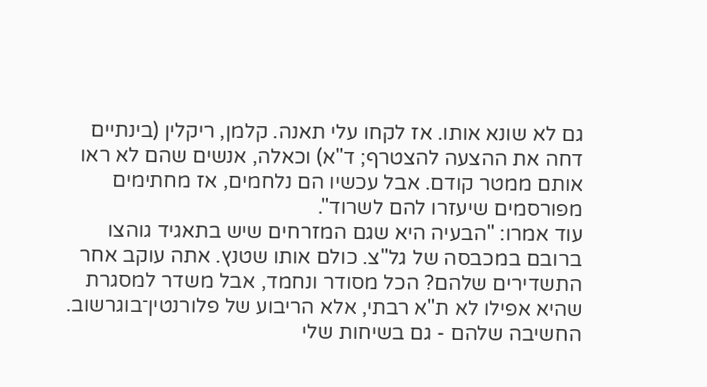גם לא שונא אותו. אז לקחו עלי תאנה. קלמן, ריקלין (בינתיים דחה את ההצעה להצטרף; ד"א) וכאלה, אנשים שהם לא ראו אותם ממטר קודם. אבל עכשיו הם נלחמים, אז מחתימים מפורסמים שיעזרו להם לשרוד".
עוד אמרו: "הבעיה היא שגם המזרחים שיש בתאגיד גוהצו ברובם במכבסה של גל"צ. כולם אותו שטנץ. אתה עוקב אחר התשדירים שלהם? הכל מסודר ונחמד, אבל משדר למסגרת שהיא אפילו לא ת"א רבתי, אלא הריבוע של פלורנטין־בוגרשוב. החשיבה שלהם - גם בשיחות שלי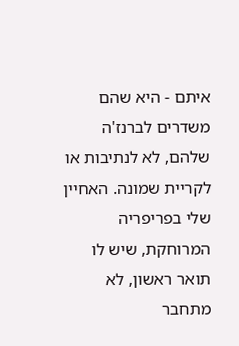איתם - היא שהם משדרים לברנז'ה שלהם, לא לנתיבות או לקריית שמונה. האחיין שלי בפריפריה המרוחקת, שיש לו תואר ראשון, לא מתחבר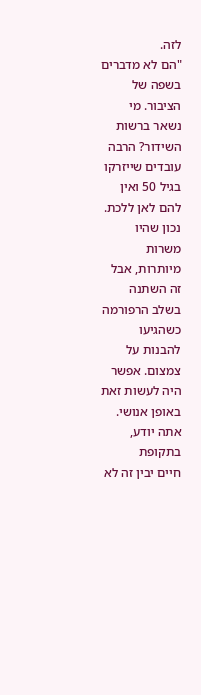לזה.
"הם לא מדברים בשפה של הציבור. מי נשאר ברשות השידור? הרבה עובדים שייזרקו בגיל 50 ואין להם לאן ללכת. נכון שהיו משרות מיותרות, אבל זה השתנה בשלב הרפורמה כשהגיעו להבנות על צמצום. אפשר היה לעשות זאת באופן אנושי. אתה יודע, בתקופת
חיים יבין זה לא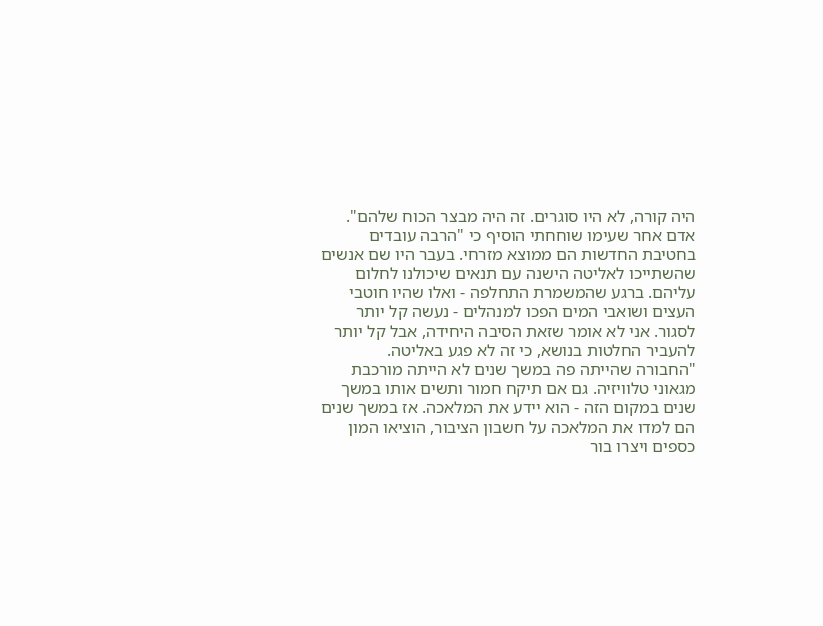היה קורה, לא היו סוגרים. זה היה מבצר הכוח שלהם".
אדם אחר שעימו שוחחתי הוסיף כי "הרבה עובדים בחטיבת החדשות הם ממוצא מזרחי. בעבר היו שם אנשים שהשתייכו לאליטה הישנה עם תנאים שיכולנו לחלום עליהם. ברגע שהמשמרת התחלפה - ואלו שהיו חוטבי העצים ושואבי המים הפכו למנהלים - נעשה קל יותר לסגור. אני לא אומר שזאת הסיבה היחידה, אבל קל יותר להעביר החלטות בנושא, כי זה לא פגע באליטה.
"החבורה שהייתה פה במשך שנים לא הייתה מורכבת מגאוני טלוויזיה. גם אם תיקח חמור ותשים אותו במשך שנים במקום הזה - הוא יידע את המלאכה. אז במשך שנים הם למדו את המלאכה על חשבון הציבור, הוציאו המון כספים ויצרו בור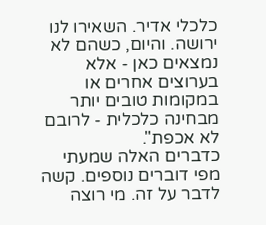כלכלי אדיר. השאירו לנו ירושה. והיום, כשהם לא נמצאים כאן - אלא בערוצים אחרים או במקומות טובים יותר מבחינה כלכלית - לרובם לא אכפת".
כדברים האלה שמעתי מפי דוברים נוספים. קשה לדבר על זה. מי רוצה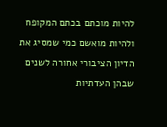להיות מוכתם בכתם המקופח ולהיות מואשם כמי שמסיג את הדיון הציבורי אחורה לשנים שבהן העדתיות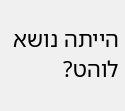הייתה נושא לוהט?